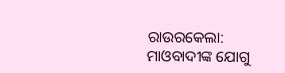ରାଉରକେଲା: ମାଓବାଦୀଙ୍କ ଯୋଗୁ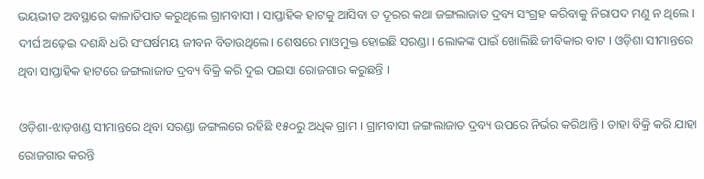ଭୟଭୀତ ଅବସ୍ଥାରେ କାଳାତିପାତ କରୁଥିଲେ ଗ୍ରାମବାସୀ । ସାପ୍ତାହିକ ହାଟକୁ ଆସିବା ତ ଦୂରର କଥା ଜଙ୍ଗଲାଜାତ ଦ୍ରବ୍ୟ ସଂଗ୍ରହ କରିବାକୁ ନିରାପଦ ମଣୁ ନ ଥିଲେ । ଦୀର୍ଘ ଅଢ଼େଇ ଦଶନ୍ଧି ଧରି ସଂଘର୍ଷମୟ ଜୀବନ ବିତାଉଥିଲେ। ଶେଷରେ ମାଓମୁକ୍ତ ହୋଇଛି ସରଣ୍ଡା । ଲୋକଙ୍କ ପାଇଁ ଖୋଲିଛି ଜୀବିକାର ବାଟ । ଓଡ଼ିଶା ସୀମାନ୍ତରେ ଥିବା ସାପ୍ତାହିକ ହାଟରେ ଜଙ୍ଗଲାଜାତ ଦ୍ରବ୍ୟ ବିକ୍ରି କରି ଦୁଇ ପଇସା ରୋଜଗାର କରୁଛନ୍ତି ।

ଓଡ଼ିଶା-ଝାଡ଼ଖଣ୍ଡ ସୀମାନ୍ତରେ ଥିବା ସରଣ୍ଡା ଜଙ୍ଗଲରେ ରହିଛି ୧୫୦ରୁ ଅଧିକ ଗ୍ରାମ । ଗ୍ରାମବାସୀ ଜଙ୍ଗଲାଜାତ ଦ୍ରବ୍ୟ ଉପରେ ନିର୍ଭର କରିଥାନ୍ତି । ତାହା ବିକ୍ରି କରି ଯାହା ରୋଜଗାର କରନ୍ତି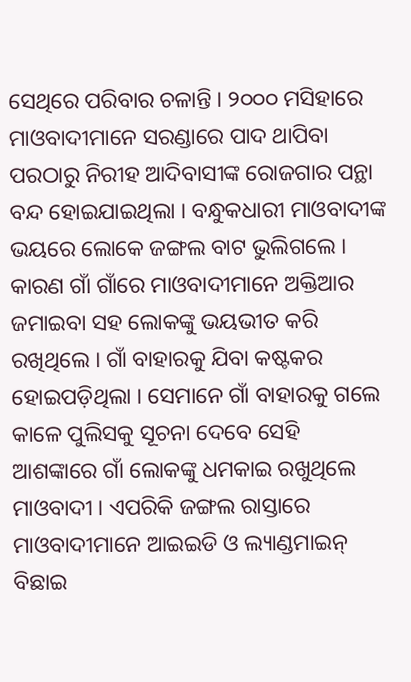ସେଥିରେ ପରିବାର ଚଳାନ୍ତି । ୨୦୦୦ ମସିହାରେ ମାଓବାଦୀମାନେ ସରଣ୍ଡାରେ ପାଦ ଥାପିବା ପରଠାରୁ ନିରୀହ ଆଦିବାସୀଙ୍କ ରୋଜଗାର ପନ୍ଥା ବନ୍ଦ ହୋଇଯାଇଥିଲା । ବନ୍ଧୁକଧାରୀ ମାଓବାଦୀଙ୍କ ଭୟରେ ଲୋକେ ଜଙ୍ଗଲ ବାଟ ଭୁଲିଗଲେ । କାରଣ ଗାଁ ଗାଁରେ ମାଓବାଦୀମାନେ ଅକ୍ତିଆର ଜମାଇବା ସହ ଲୋକଙ୍କୁ ଭୟଭୀତ କରି ରଖିଥିଲେ । ଗାଁ ବାହାରକୁ ଯିବା କଷ୍ଟକର ହୋଇପଡ଼ିଥିଲା । ସେମାନେ ଗାଁ ବାହାରକୁ ଗଲେ କାଳେ ପୁଲିସକୁ ସୂଚନା ଦେବେ ସେହି ଆଶଙ୍କାରେ ଗାଁ ଲୋକଙ୍କୁ ଧମକାଇ ରଖୁଥିଲେ ମାଓବାଦୀ । ଏପରିକି ଜଙ୍ଗଲ ରାସ୍ତାରେ ମାଓବାଦୀମାନେ ଆଇଇଡି ଓ ଲ୍ୟାଣ୍ଡମାଇନ୍ ବିଛାଇ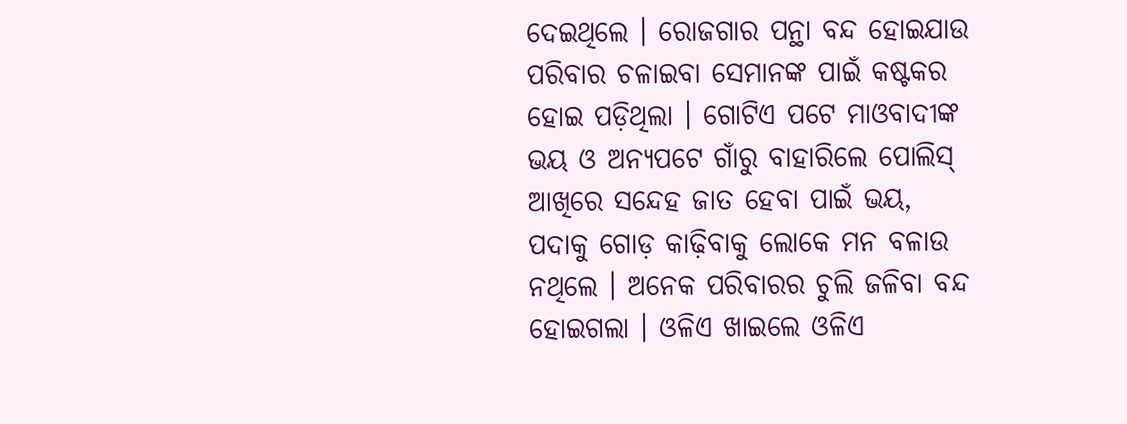ଦେଇଥିଲେ । ରୋଜଗାର ପନ୍ଥା ବନ୍ଦ ହୋଇଯାଉ ପରିବାର ଚଳାଇବା ସେମାନଙ୍କ ପାଇଁ କଷ୍ଟକର ହୋଇ ପଡ଼ିଥିଲା । ଗୋଟିଏ ପଟେ ମାଓବାଦୀଙ୍କ ଭୟ ଓ ଅନ୍ୟପଟେ ଗାଁରୁ ବାହାରିଲେ ପୋଲିସ୍ ଆଖିରେ ସନ୍ଦେହ ଜାତ ହେବା ପାଇଁ ଭୟ, ପଦାକୁ ଗୋଡ଼ କାଢ଼ିବାକୁ ଲୋକେ ମନ ବଳାଉ ନଥିଲେ । ଅନେକ ପରିବାରର ଚୁଲି ଜଳିବା ବନ୍ଦ ହୋଇଗଲା । ଓଳିଏ ଖାଇଲେ ଓଳିଏ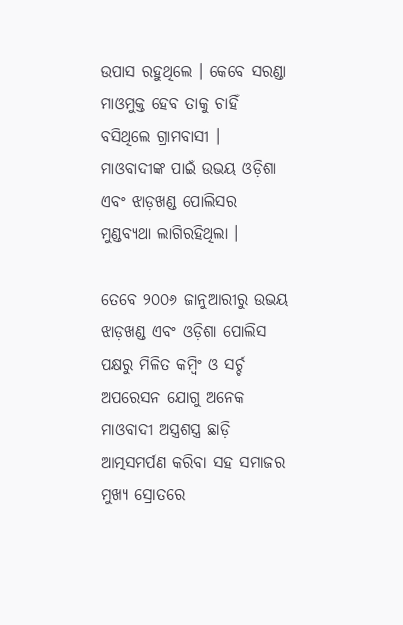ଉପାସ ରହୁଥିଲେ । କେବେ ସରଣ୍ଡା ମାଓମୁକ୍ତ ହେବ ତାକୁ ଚାହିଁ ବସିଥିଲେ ଗ୍ରାମବାସୀ । ମାଓବାଦୀଙ୍କ ପାଇଁ ଉଭୟ ଓଡ଼ିଶା ଏବଂ ଝାଡ଼ଖଣ୍ଡ ପୋଲିସର ମୁଣ୍ଡବ୍ୟଥା ଲାଗିରହିଥିଲା ।

ତେବେ ୨୦୦୬ ଜାନୁଆରୀରୁ ଉଭୟ ଝାଡ଼ଖଣ୍ଡ ଏବଂ ଓଡ଼ିଶା ପୋଲିସ ପକ୍ଷରୁ ମିଳିତ କମ୍ବିଂ ଓ ସର୍ଚ୍ଚ ଅପରେସନ ଯୋଗୁ ଅନେକ ମାଓବାଦୀ ଅସ୍ତ୍ରଶସ୍ତ୍ର ଛାଡ଼ି ଆତ୍ମସମର୍ପଣ କରିବା ସହ ସମାଜର ମୁଖ୍ୟ ସ୍ରୋତରେ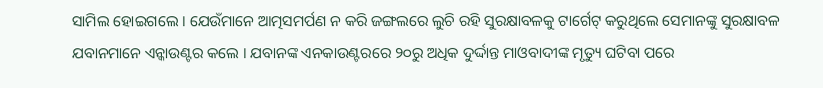ସାମିଲ ହୋଇଗଲେ । ଯେଉଁମାନେ ଆତ୍ମସମର୍ପଣ ନ କରି ଜଙ୍ଗଲରେ ଲୁଚି ରହି ସୁରକ୍ଷାବଳକୁ ଟାର୍ଗେଟ୍ କରୁଥିଲେ ସେମାନଙ୍କୁ ସୁରକ୍ଷାବଳ ଯବାନମାନେ ଏନ୍କାଉଣ୍ଟର କଲେ । ଯବାନଙ୍କ ଏନକାଉଣ୍ଟରରେ ୨୦ରୁ ଅଧିକ ଦୁର୍ଦ୍ଦାନ୍ତ ମାଓବାଦୀଙ୍କ ମୃତ୍ୟୁ ଘଟିବା ପରେ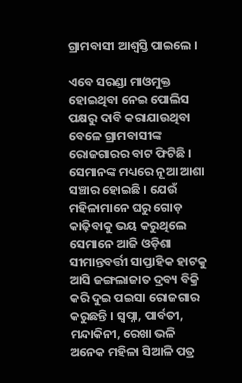ଗ୍ରାମବାସୀ ଆଶ୍ବସ୍ତି ପାଇଲେ ।

ଏବେ ସରଣ୍ଡା ମାଓମୁକ୍ତ ହୋଇଥିବା ନେଇ ପୋଲିସ ପକ୍ଷରୁ ଦାବି କରାଯାଉଥିବା ବେଳେ ଗ୍ରାମବାସୀଙ୍କ ରୋଜଗାରର ବାଟ ଫିଟିଛି । ସେମାନଙ୍କ ମଧ୍ୟରେ ନୂଆ ଆଶା ସଞ୍ଚାର ହୋଇଛି । ଯେଉଁ ମହିଳାମାନେ ଘରୁ ଗୋଡ଼ କାଢ଼ିବାକୁ ଭୟ କରୁଥିଲେ ସେମାନେ ଆଜି ଓଡ଼ିଶା ସୀମାନ୍ତବର୍ତ୍ତୀ ସାପ୍ତାହିକ ହାଟକୁ ଆସି ଜଙ୍ଗଲାଜାତ ଦ୍ରବ୍ୟ ବିକ୍ରି କରି ଦୁଇ ପଇସା ରୋଜଗାର କରୁଛନ୍ତି । ସ୍ବପ୍ନା, ପାର୍ବତୀ, ମନ୍ଦାକିନୀ, ରେଖା ଭଳି ଅନେକ ମହିଳା ସିଆଳି ପତ୍ର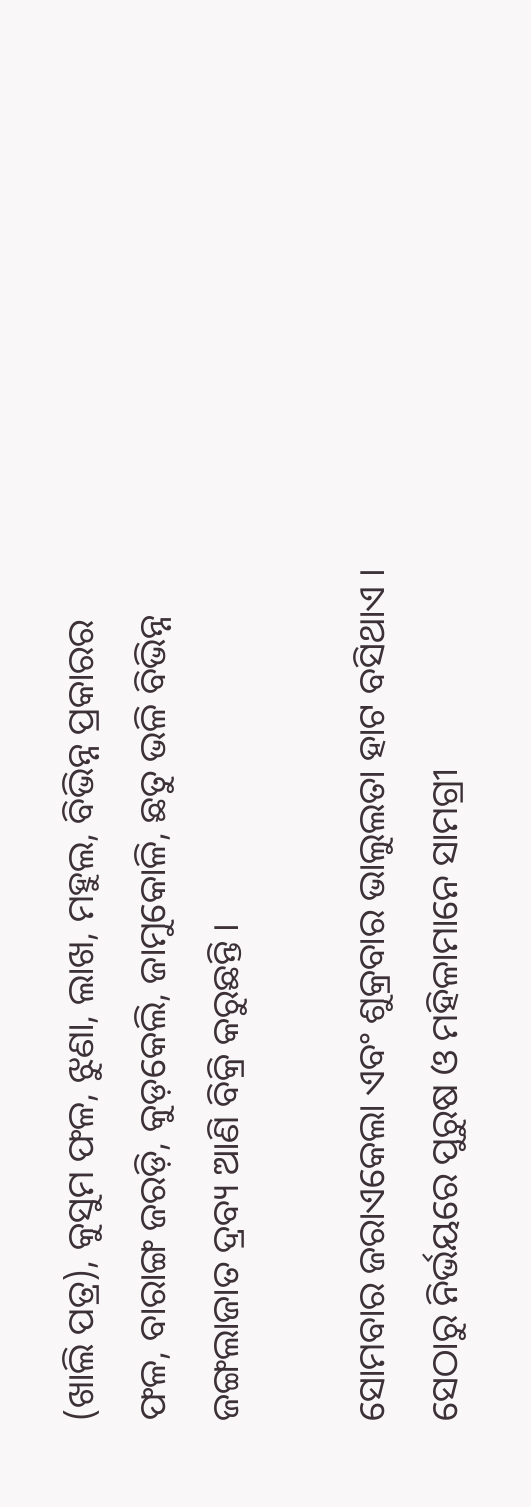(ଖାଲି ପତ୍ର), କୁସୁମ ଫଳ, ଝୁଣା, ଲାଖ, ମହୁଲ, ବିଭିନ୍ନ ପ୍ରକାରର ଫଳ, ବାରାଙ୍ଗ ଜରଡ଼ି, କୁଡ଼କେଲି, ଜାମୁକୋଳି, ଛତୁ ଭଳି ବିଭିନ୍ନ ଜଙ୍ଗଲାଜାତ ଦ୍ରବ୍ୟ ଆଣି ବିକ୍ରି କରୁଛନ୍ତି ।

ସୋମବାର ଜରାଏକେଲା ଏବଂ ଶୁକ୍ରବାର ଭାଲୁଲତା ହାଟ ବସିଥାଏ । ସେଠାରୁ ନିର୍ଭୟରେ ପୁରୁଷ ଓ ମହିଳାମାନେ ସାମଗ୍ରୀ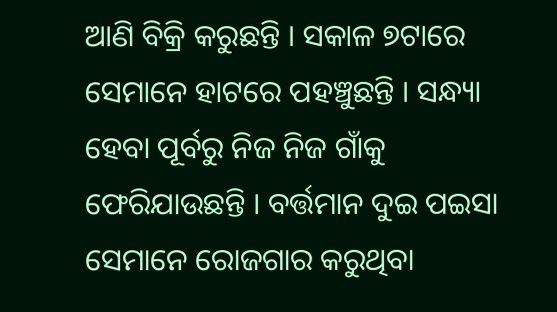ଆଣି ବିକ୍ରି କରୁଛନ୍ତି । ସକାଳ ୭ଟାରେ ସେମାନେ ହାଟରେ ପହଞ୍ଚୁଛନ୍ତି । ସନ୍ଧ୍ୟା ହେବା ପୂର୍ବରୁ ନିଜ ନିଜ ଗାଁକୁ ଫେରିଯାଉଛନ୍ତି । ବର୍ତ୍ତମାନ ଦୁଇ ପଇସା ସେମାନେ ରୋଜଗାର କରୁଥିବା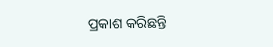ପ୍ରକାଶ କରିଛନ୍ତି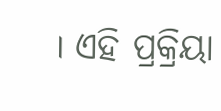। ଏହି ପ୍ରକ୍ରିୟା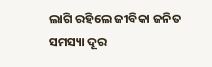ଲାଗି ରହିଲେ ଜୀବିକା ଜନିତ ସମସ୍ୟା ଦୂର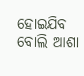ହୋଇଯିବ ବୋଲି ଆଶା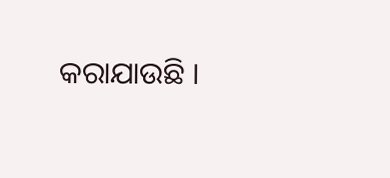କରାଯାଉଛି ।